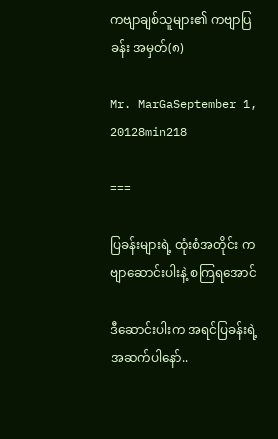ကဗျာချစ်သူများ၏ ကဗျာပြခန်း အမှတ်(၈)

Mr. MarGaSeptember 1, 20128min218

===

ပြခန်းများရဲ့ ထုံးစံအတိုင်း ကဗျာဆောင်းပါးနဲ့ စကြရအောင်

ဒီဆောင်းပါးက အရင်ပြခန်းရဲ့ အဆက်ပါနော်..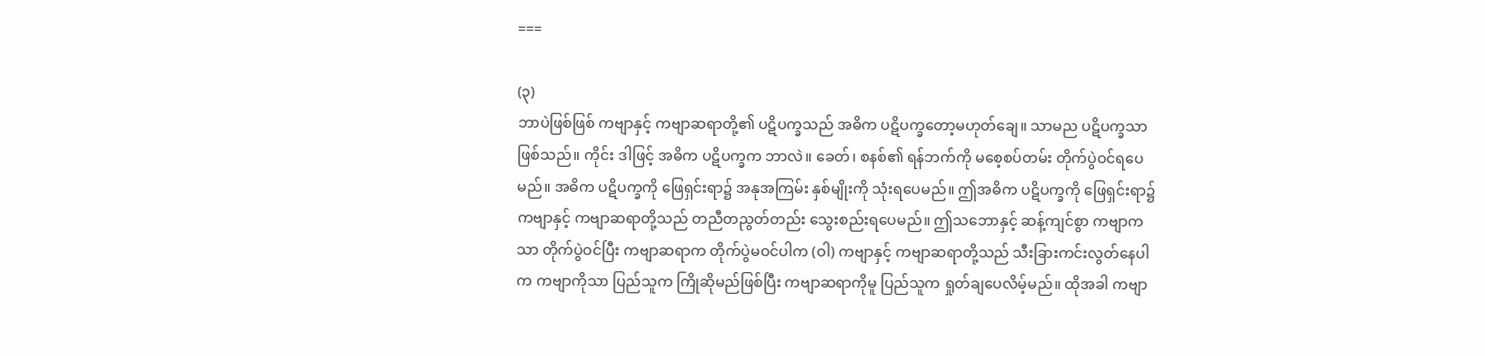===

(၃)
ဘာပဲဖြစ်ဖြစ် ကဗျာနှင့် ကဗျာဆရာတို့၏ ပဋိပက္ခသည် အဓိက ပဋိပက္ခတော့မဟုတ်ချေ။ သာမည ပဋိပက္ခသာ ဖြစ်သည်။ ကိုင်း ဒါဖြင့် အဓိက ပဋိပက္ခက ဘာလဲ။ ခေတ်၊ စနစ်၏ ရန်ဘက်ကို မစေ့စပ်တမ်း တိုက်ပွဲဝင်ရပေမည်။ အဓိက ပဋိပက္ခကို ဖြေရှင်းရာ၌ အနုအကြမ်း နှစ်မျိုးကို သုံးရပေမည်။ ဤအဓိက ပဋိပက္ခကို ဖြေရှင်းရာ၌ ကဗျာနှင့် ကဗျာဆရာတို့သည် တညီတညွတ်တည်း သွေးစည်းရပေမည်။ ဤသဘောနှင့် ဆန့်ကျင်စွာ ကဗျာကသာ တိုက်ပွဲဝင်ပြီး ကဗျာဆရာက တိုက်ပွဲမဝင်ပါက (ဝါ) ကဗျာနှင့် ကဗျာဆရာတို့သည် သီးခြားကင်းလွတ်နေပါက ကဗျာကိုသာ ပြည်သူက ကြိုဆိုမည်ဖြစ်ပြီး ကဗျာဆရာကိုမူ ပြည်သူက ရှုတ်ချပေလိမ့်မည်။ ထိုအခါ ကဗျာ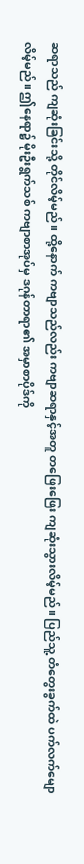ဆရာသည် ကျဆုံးခြင်းသို့ တိုင်လိမ့်မည်။ ထို့နောက် ကဗျာသည်လည်း ကဗျာဆရာနှင့်အတူ တဖြေးဖြေး ကျဆုံးသွားလိမ့်မည်။ ပြည်သူ့ တံတွေးခွက်ထဲ ပက်လက်မျောလိမ့်မည်။ ဤနေရာ၌ မိုးဦးရွက်သစ် ကဗျာစာအုပ်မှ ဒဂုန်တာရာ၏ အမှာစာပိုဒ်ကို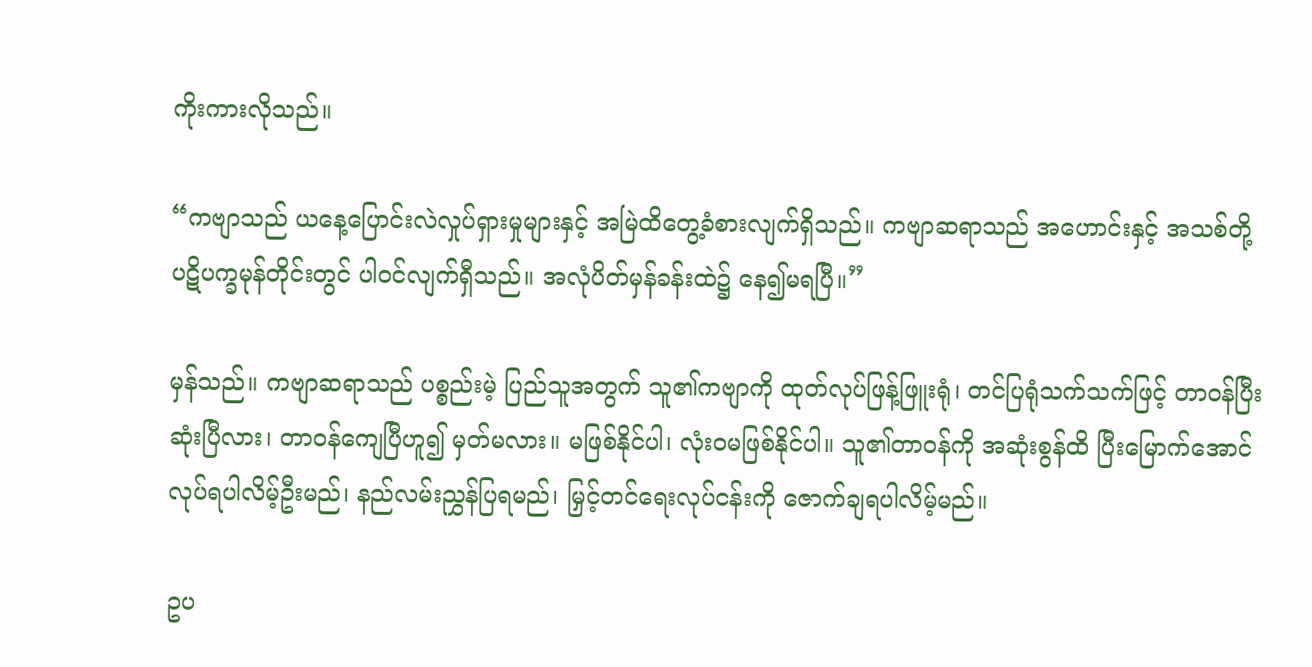ကိုးကားလိုသည်။

“ကဗျာသည် ယနေ့ပြောင်းလဲလှုပ်ရှားမှုများနှင့် အမြဲထိတွေ့ခံစားလျက်ရှိသည်။ ကဗျာဆရာသည် အဟောင်းနှင့် အသစ်တို့ ပဋိပက္ခမုန်တိုင်းတွင် ပါဝင်လျက်ရှီသည်။ အလုံပိတ်မှန်ခန်းထဲ၌ နေ၍မရပြီ။”

မှန်သည်။ ကဗျာဆရာသည် ပစ္စည်းမဲ့ ပြည်သူအတွက် သူ၏ကဗျာကို ထုတ်လုပ်ဖြန့်ဖြူးရုံ၊ တင်ပြရုံသက်သက်ဖြင့် တာဝန်ပြီးဆုံးပြီလား၊ တာဝန်ကျေပြီဟူ၍ မှတ်မလား။ မဖြစ်နိုင်ပါ၊ လုံးဝမဖြစ်နိုင်ပါ။ သူ၏တာဝန်ကို အဆုံးစွန်ထိ ပြီးမြောက်အောင် လုပ်ရပါလိမ့်ဦးမည်၊ နည်လမ်းညွှန်ပြရမည်၊ မြှင့်တင်ရေးလုပ်ငန်းကို ဇောက်ချရပါလိမ့်မည်။

ဥပ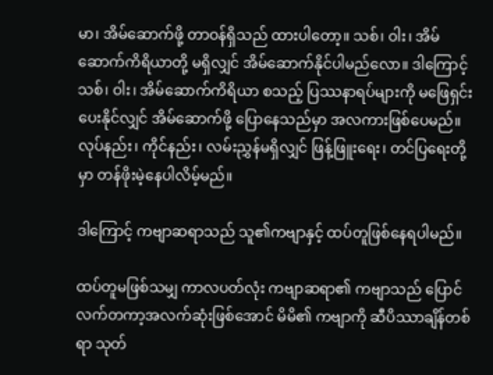မာ၊ အိမ်ဆောက်ဖို့ တာဝန်ရှိသည် ထားပါတော့။ သစ်၊ ဝါး၊ အိမ်ဆောက်ကိရိယာတို့ မရှိလျှင် အိမ်ဆောက်နိုင်ပါမည်လော။ ဒါကြောင့် သစ်၊ ဝါး၊ အိမ်ဆောက်ကိရိယာ စသည့် ပြဿနာရပ်များကို မဖြေရှင်းပေးနိုင်လျှင် အိမ်ဆောက်ဖို့ ပြောနေသည်မှာ အလကားဖြစ်ပေမည်။ လုပ်နည်း၊ ကိုင်နည်း၊ လမ်းညွှန်မရှိလျှင် ဖြန့်ဖြူးရေး၊ တင်ပြရေးတို့မှာ တန်ဖိုးမဲ့နေပါလိမ့်မည်။

ဒါကြောင့် ကဗျာဆရာသည် သူ၏ကဗျာနှင့် ထပ်တူဖြစ်နေရပါမည်။

ထပ်တူမဖြစ်သမျှ ကာလပတ်လုံး ကဗျာဆရာ၏ ကဗျာသည် ပြောင်လက်တကာ့အလက်ဆုံးဖြစ်အောင် မိမိ၏ ကဗျာကို ဆီပိဿာချိန်တစ်ရာ သုတ်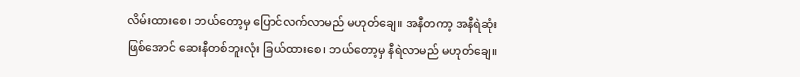လိမ်းထားစေ၊ ဘယ်တော့မှ ပြောင်လက်လာမည် မဟုတ်ချေ။ အနီတကာ့ အနီရဲဆုံးဖြစ်အောင် ဆေးနီတစ်ဘူးလုံး ခြယ်ထားစေ၊ ဘယ်တော့မှ နီရဲလာမည် မဟုတ်ချေ။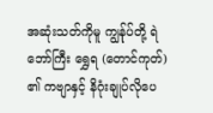အဆုံးသတ်ကိုမူ ကျွန်ုပ်တို့ ရဲဘော်ကြီး ရွှေရ (တောင်ကုတ်) ၏ ကဗျာနှင့် နိဂုံးချုပ်လိုပေ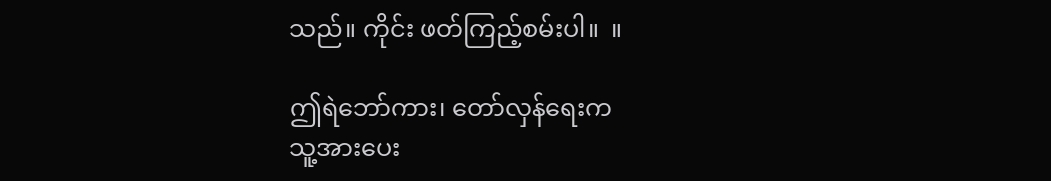သည်။ ကိုင်း ဖတ်ကြည့်စမ်းပါ။  ။

ဤရဲဘော်ကား၊ တော်လှန်ရေးက
သူ့အားပေး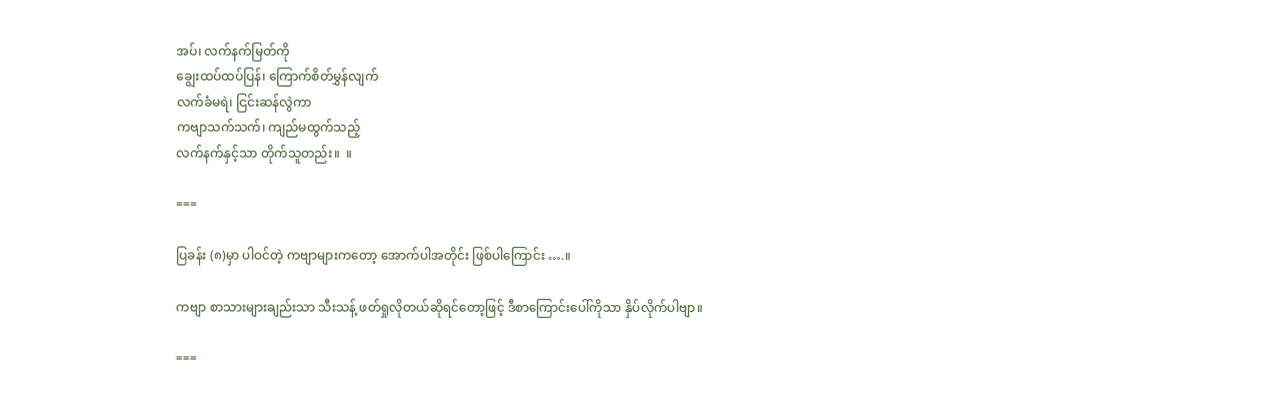အပ်၊ လက်နက်မြတ်ကို
ချွေးထပ်ထပ်ပြန်၊ ကြောက်စိတ်မွှန်လျက်
လက်ခံမရဲ၊ ငြင်းဆန်လွဲကာ
ကဗျာသက်သက်၊ ကျည်မထွက်သည့်
လက်နက်နှင့်သာ တိုက်သူတည်း။  ။

===

ပြခန်း (၈)မှာ ပါဝင်တဲ့ ကဗျာများကတော့ အောက်ပါအတိုင်း ဖြစ်ပါကြောင်း ….။

ကဗျာ စာသားများချည်းသာ သီးသန့် ဖတ်ရှုလိုတယ်ဆိုရင်တော့ဖြင့် ဒီစာကြောင်းပေါ်ကိုသာ နှိပ်လိုက်ပါဗျာ။

===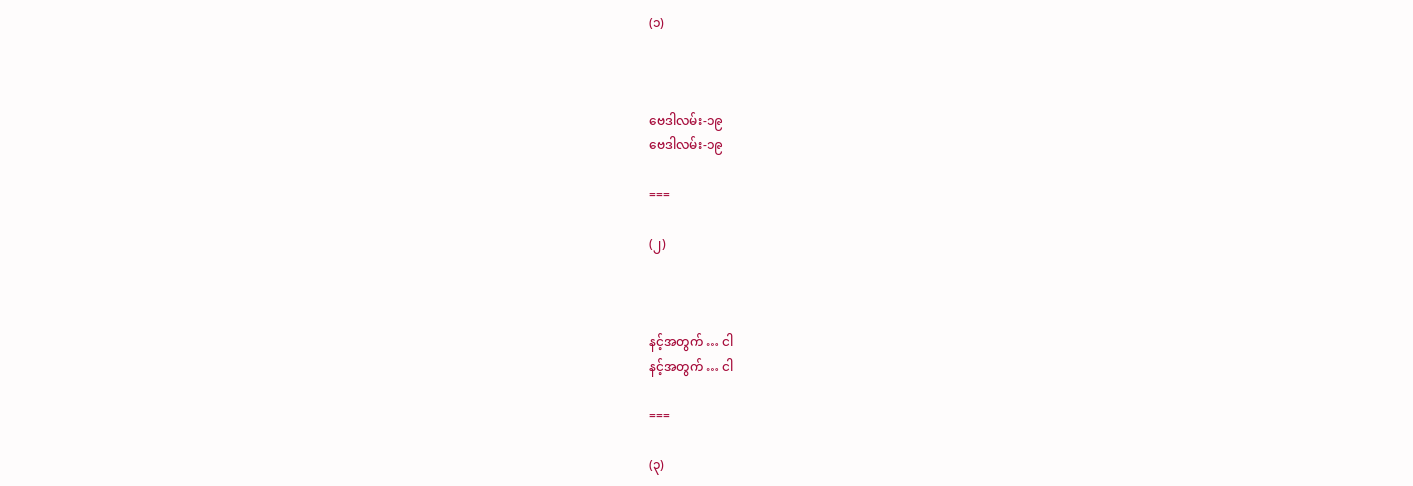(၁)



ဗေဒါလမ်း-၁၉
ဗေဒါလမ်း-၁၉

===

(၂)



နင့်အတွက် … ငါ
နင့်အတွက် … ငါ

===

(၃)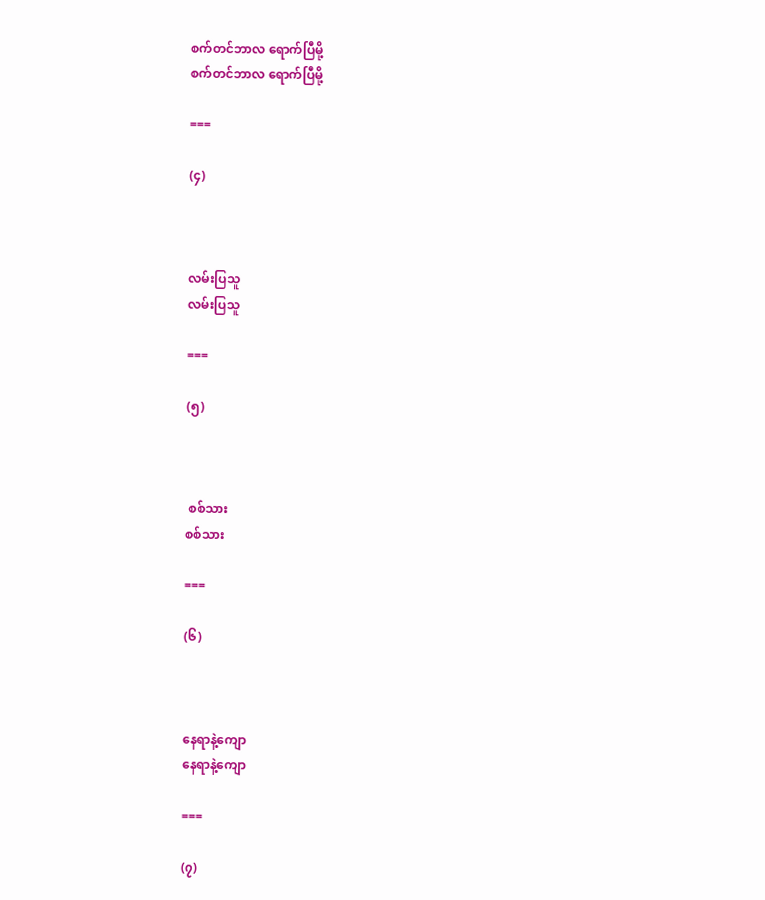စက်တင်ဘာလ ရောက်ပြီမို့
စက်တင်ဘာလ ရောက်ပြီမို့

===

(၄)



လမ်းပြသူ
လမ်းပြသူ

===

(၅)



 စစ်သား
စစ်သား

===

(၆)



နေရာနဲ့ကျော
နေရာနဲ့ကျော

===

(၇)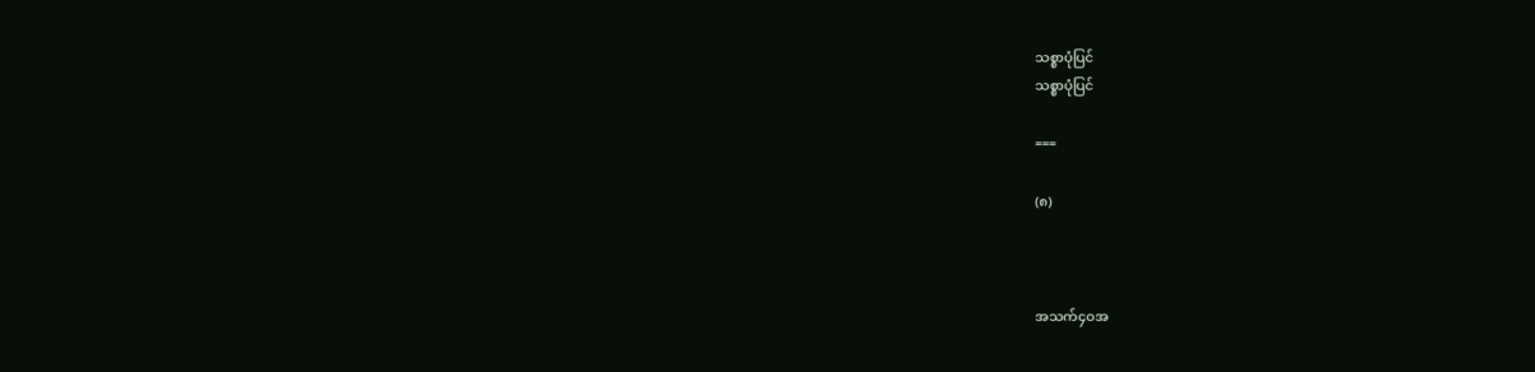သစ္စာပုံပြင်
သစ္စာပုံပြင်

===

(၈)



အသက်၄ဝအ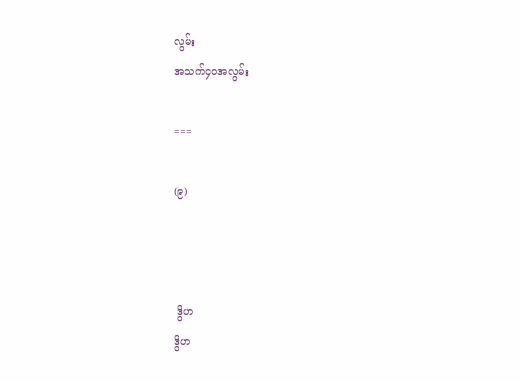လွမ်း
အသက်၄ဝအလွမ်း

===

(၉)



 ဒွိဟ
ဒွိဟ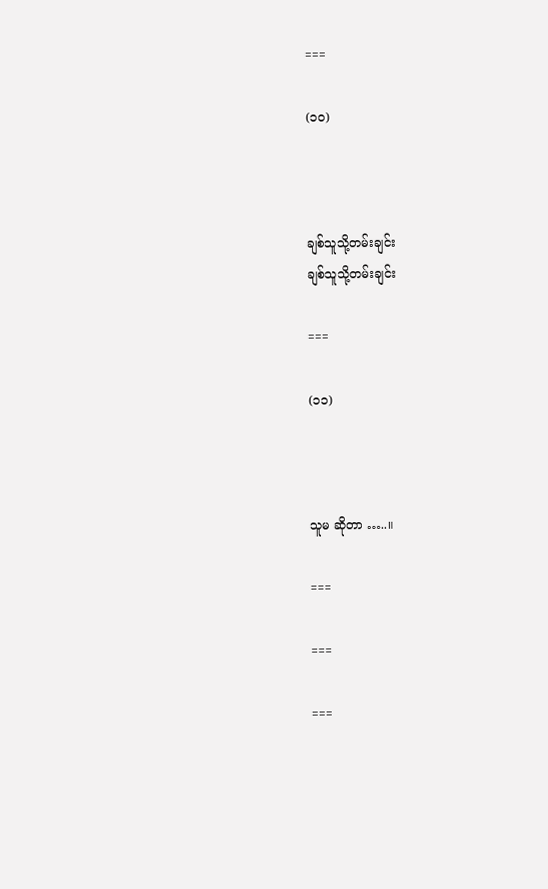===

(၁၀)



ချစ်သူသို့တမ်းချင်း
ချစ်သူသို့တမ်းချင်း

===

(၁၁)



သူမ ဆိုတာ …..။

===

===

===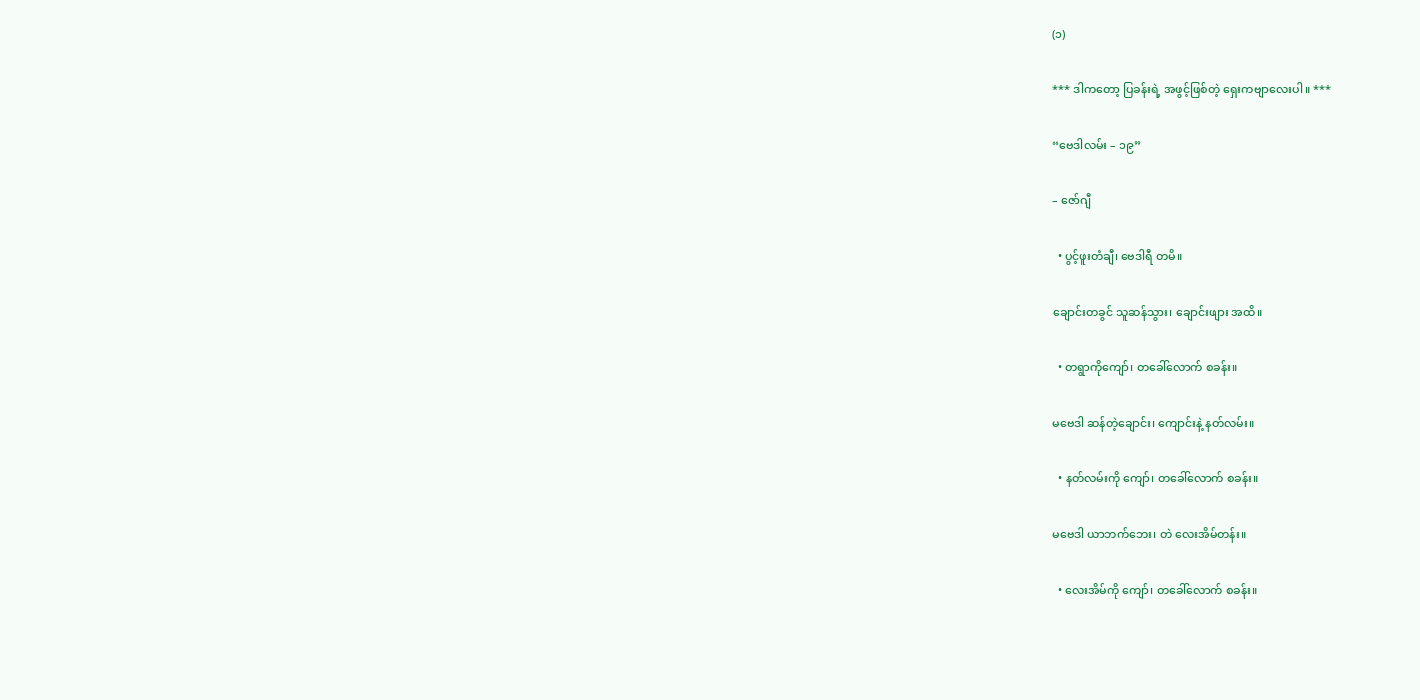(၁)

*** ဒါကတော့ ပြခန်းရဲ့ အဖွင့်ဖြစ်တဲ့ ရှေးကဗျာလေးပါ။ ***

“ဗေဒါလမ်း – ၁၉”

– ဇော်ဂျီ

  • ပွင့်ဖူးတံချီ၊ ဗေဒါရီ တမိ။

ချောင်းတခွင် သူဆန်သွား၊ ချောင်းဖျား အထိ။

  • တရွာကိုကျော်၊ တခေါ်လောက် စခန်း။

မဗေဒါ ဆန်တဲ့ချောင်း၊ ကျောင်းနဲ့ နတ်လမ်း။

  • နတ်လမ်းကို ကျော်၊ တခေါ်လောက် စခန်း။

မဗေဒါ ယာဘက်ဘေး၊ တဲ လေးအိမ်တန်း။

  • လေးအိမ်ကို ကျော်၊ တခေါ်လောက် စခန်း။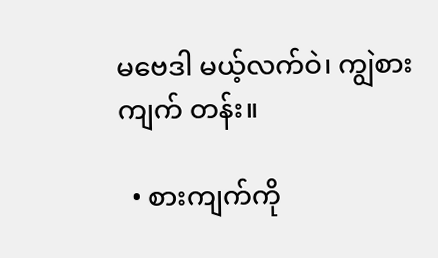မဗေဒါ မယ့်လက်ဝဲ၊ ကျွဲစားကျက် တန်း။

  • စားကျက်ကို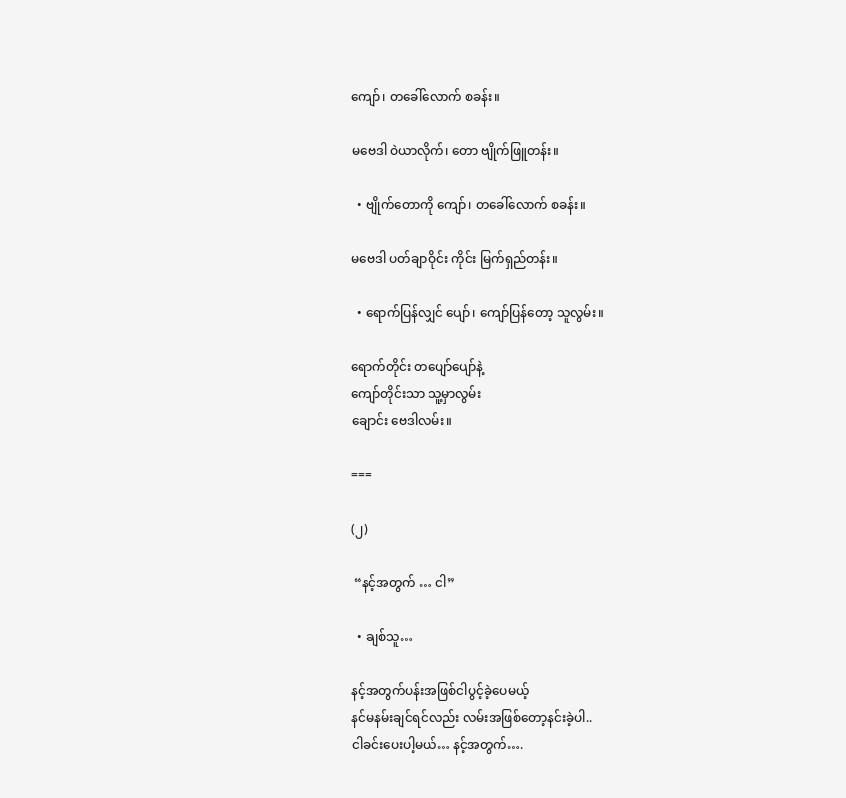ကျော်၊ တခေါ်လောက် စခန်း။

မဗေဒါ ဝဲယာလိုက်၊ တော ဗျိုက်ဖြူတန်း။

  • ဗျိုက်တောကို ကျော်၊ တခေါ်လောက် စခန်း။

မဗေဒါ ပတ်ချာဝိုင်း ကိုင်း မြက်ရှည်တန်း။

  • ရောက်ပြန်လျှင် ပျော်၊ ကျော်ပြန်တော့ သူလွမ်း။

ရောက်တိုင်း တပျော်ပျော်နဲ့
ကျော်တိုင်းသာ သူ့မှာလွမ်း
ချောင်း ဗေဒါလမ်း။

===

(၂)

 “နင့်အတွက် … ငါ”

  • ချစ်သူ…

နင့်အတွက်ပန်းအဖြစ်ငါပွင့်ခဲ့ပေမယ့်
နင်မနမ်းချင်ရင်လည်း လမ်းအဖြစ်တော့နင်းခဲ့ပါ..
ငါခင်းပေးပါ့မယ်… နင့်အတွက်….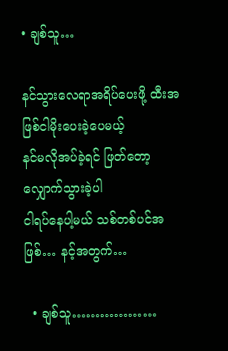• ချစ်သူ…

နင်သွားလေရာအရိပ်ပေးဖို့ ထီးအဖြစ်ငါမိုးပေးခဲ့ပေမယ့်
နင်မလိုအပ်ခဲ့ရင် ဖြတ်တော့လျှောက်သွားခဲ့ပါ
ငါရပ်နေပါ့မယ် သစ်တစ်ပင်အဖြစ်… နင့်အတွက်…

  • ချစ်သူ………………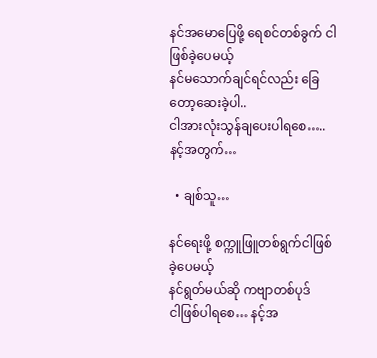နင်အမောပြေဖို့ ရေစင်တစ်ခွက် ငါဖြစ်ခဲ့ပေမယ့်
နင်မသောက်ချင်ရင်လည်း ခြေတော့ဆေးခဲ့ပါ..
ငါအားလုံးသွန်ချပေးပါရစေ….. နင့်အတွက်…

  • ချစ်သူ…

နင်ရေးဖို့ စက္ကူဖြူတစ်ရွက်ငါဖြစ်ခဲ့ပေမယ့်
နင်ရွတ်မယ်ဆို ကဗျာတစ်ပုဒ်
ငါဖြစ်ပါရစေ… နင့်အ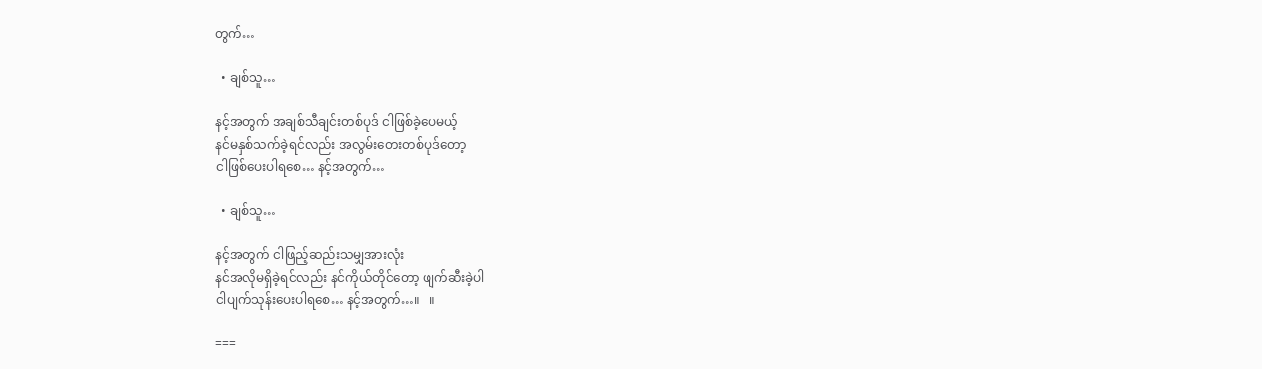တွက်…

  • ချစ်သူ…

နင့်အတွက် အချစ်သီချင်းတစ်ပုဒ် ငါဖြစ်ခဲ့ပေမယ့်
နင်မနှစ်သက်ခဲ့ရင်လည်း အလွမ်းတေးတစ်ပုဒ်တော့
ငါဖြစ်ပေးပါရစေ… နင့်အတွက်…

  • ချစ်သူ…

နင့်အတွက် ငါဖြည့်ဆည်းသမျှအားလုံး
နင်အလိုမရှိခဲ့ရင်လည်း နင်ကိုယ်တိုင်တော့ ဖျက်ဆီးခဲ့ပါ
ငါပျက်သုန်းပေးပါရစေ… နင့်အတွက်…။   ။

===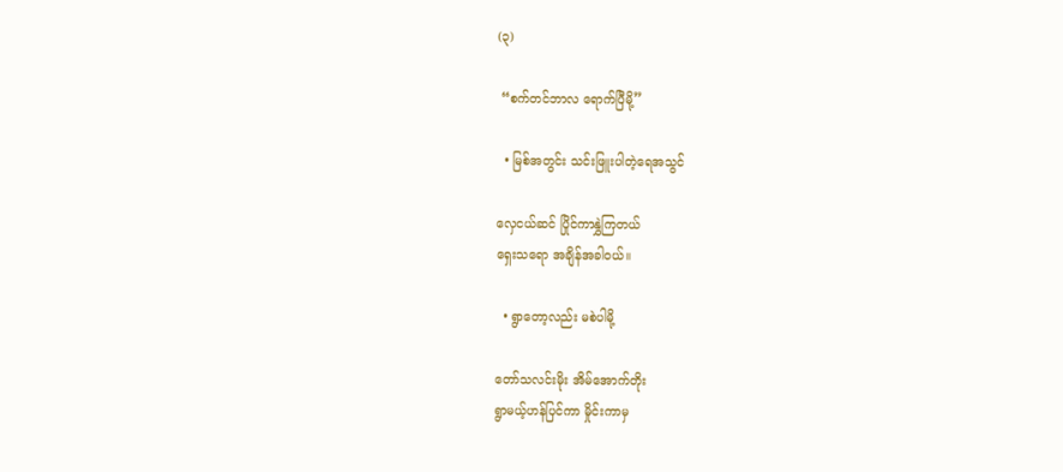(၃)

 “စက်တင်ဘာလ ရောက်ပြီမို့”

  • မြစ်အတွင်း သင်းဖြူးပါတဲ့ရေအသွင်

လှေငယ်ဆင် ပြိုင်ကာနွှဲကြတယ်
ရှေးသရော အချိန်အခါဝယ်။

  • ရွာတော့လည်း မစဲပါမို့

တော်သလင်းမိုး အိမ်အောက်တိုး
ရွာမယ့်ဟန်ပြင်ကာ မှိုင်းကာမှ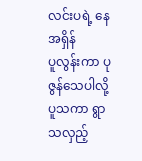လင်းပရဲ့ နေအရှိန်
ပူလွန်းကာ ပုဇွန်သေပါလို့
ပူသကာ ရွာသလှည့်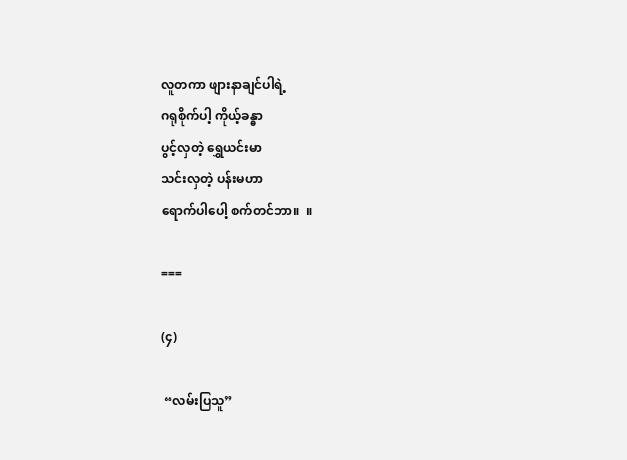လူတကာ ဖျားနာချင်ပါရဲ့
ဂရုစိုက်ပါ့ ကိုယ့်ခန္ဓာ
ပွင့်လှတဲ့ ရွှေယင်းမာ
သင်းလှတဲ့ ပန်းမဟာ
ရောက်ပါပေါ့ စက်တင်ဘာ။  ။

===

(၄)

 “လမ်းပြသူ”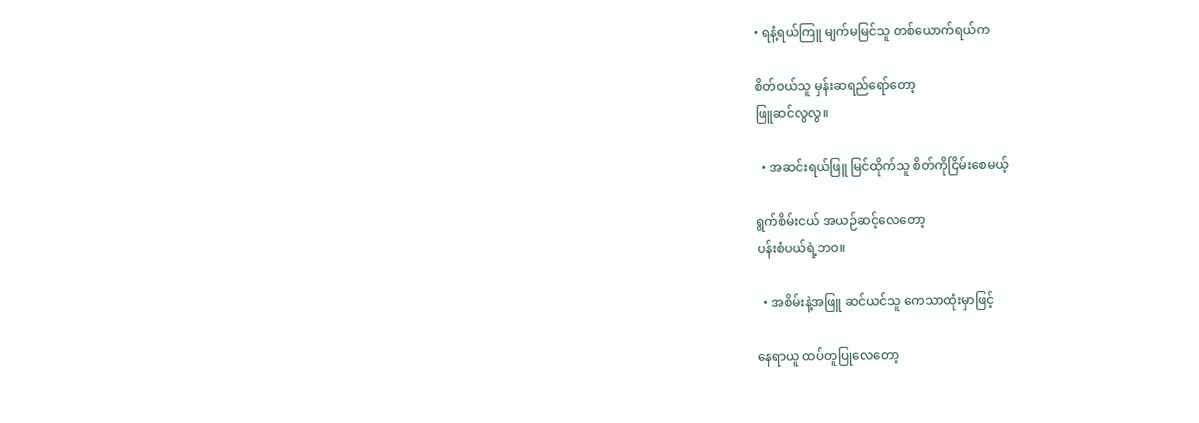• ရနံ့ရယ်ကြူ မျက်မမြင်သူ တစ်ယောက်ရယ်က

စိတ်ဝယ်သူ မှန်းဆရည်ရော်တော့
ဖြူဆင်လွလွ။

  • အဆင်းရယ်ဖြူ မြင်ထိုက်သူ စိတ်ကိုငြိမ်းစေမယ့်

ရွက်စိမ်းငယ် အယဉ်ဆင့်လေတော့
ပန်းစံပယ်ရဲ့ဘဝ။

  • အစိမ်းနဲ့အဖြူ ဆင်ယင်သူ ကေသာထုံးမှာဖြင့်

နေရာယူ ထပ်တူပြုလေတော့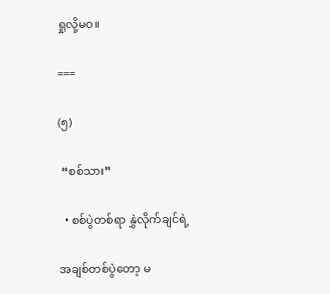ရှုလို့မဝ။

===

(၅)

 “စစ်သား”

  • စစ်ပွဲတစ်ရာ နွှဲလိုက်ချင်ရဲ့

အချစ်တစ်ပွဲတော့ မ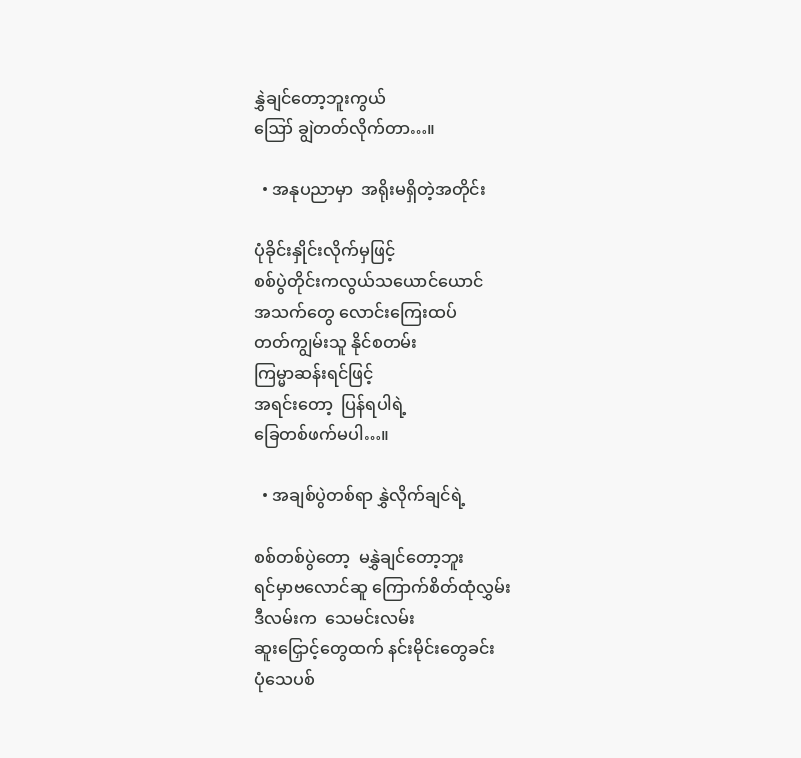နွှဲချင်တော့ဘူးကွယ်
ဪ ချွဲတတ်လိုက်တာ…။

  • အနုပညာမှာ  အရိုးမရှိတဲ့အတိုင်း

ပုံခိုင်းနှိုင်းလိုက်မှဖြင့်
စစ်ပွဲတိုင်းကလွယ်သယောင်ယောင်
အသက်တွေ လောင်းကြေးထပ်
တတ်ကျွမ်းသူ နိုင်စတမ်း
ကြမ္မာဆန်းရင်ဖြင့်
အရင်းတော့  ပြန်ရပါရဲ့
ခြေတစ်ဖက်မပါ…။

  • အချစ်ပွဲတစ်ရာ နွှဲလိုက်ချင်ရဲ့

စစ်တစ်ပွဲတော့  မနွှဲချင်တော့ဘူး
ရင်မှာဗလောင်ဆူ ကြောက်စိတ်ထုံလွှမ်း
ဒီလမ်းက  သေမင်းလမ်း
ဆူးငြှောင့်တွေထက် နင်းမိုင်းတွေခင်း
ပုံသေပစ်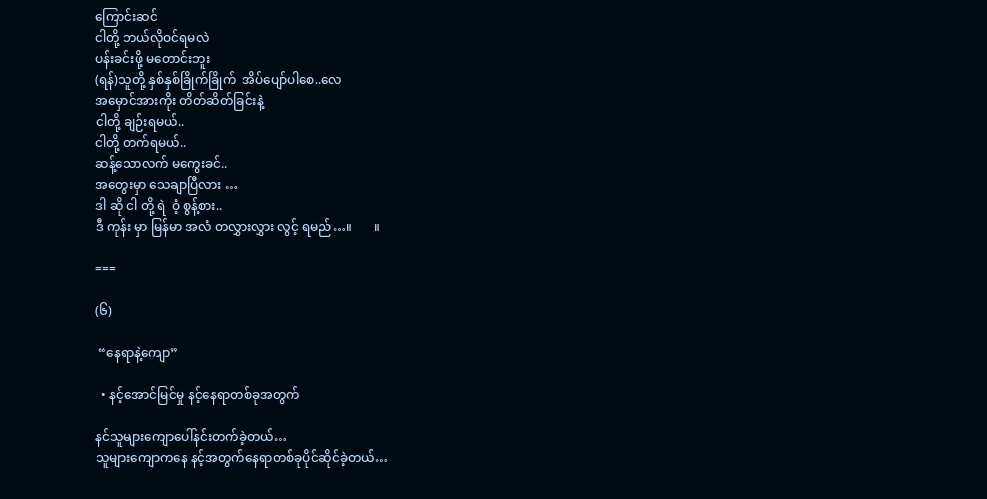ကြောင်းဆင်
ငါတို့ ဘယ်လိုဝင်ရမလဲ
ပန်းခင်းဖို့ မတောင်းဘူး
(ရန်)သူတို့ နှစ်နှစ်ခြိုက်ခြိုက်  အိပ်ပျော်ပါစေ..လေ
အမှောင်အားကိုး တိတ်ဆိတ်ခြင်းနဲ့
ငါတို့ ချဉ်းရမယ်..
ငါတို့ တက်ရမယ်..
ဆန့်သောလက် မကွေးခင်..
အတွေးမှာ သေချာပြီလား …
ဒါ ဆို ငါ တို့ ရဲ  ဝံ့ စွန့်စား..
ဒီ ကုန်း မှာ မြန်မာ အလံ တလွှားလွှား လွင့် ရမည်…။       ။

===

(၆)

 “နေရာနဲ့ကျော”

  • နင့်အောင်မြင်မှု နင့်နေရာတစ်ခုအတွက်

နင်သူများကျောပေါ်နင်းတက်ခဲ့တယ်…
သူများကျောကနေ နင့်အတွက်နေရာတစ်ခုပိုင်ဆိုင်ခဲ့တယ်…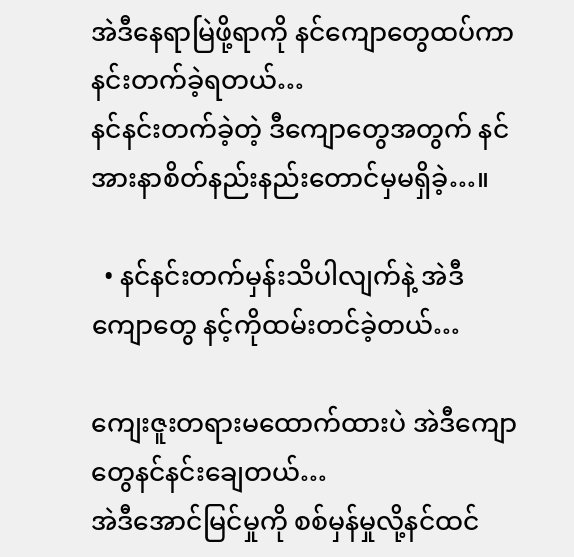အဲဒီနေရာမြဲဖို့ရာကို နင်ကျောတွေထပ်ကာနင်းတက်ခဲ့ရတယ်…
နင်နင်းတက်ခဲ့တဲ့ ဒီကျောတွေအတွက် နင်အားနာစိတ်နည်းနည်းတောင်မှမရှိခဲ့…။

  • နင်နင်းတက်မှန်းသိပါလျက်နဲ့ အဲဒီကျောတွေ နင့်ကိုထမ်းတင်ခဲ့တယ်…

ကျေးဇူးတရားမထောက်ထားပဲ အဲဒီကျောတွေနင်နင်းချေတယ်…
အဲဒီအောင်မြင်မှုကို စစ်မှန်မှုလို့နင်ထင်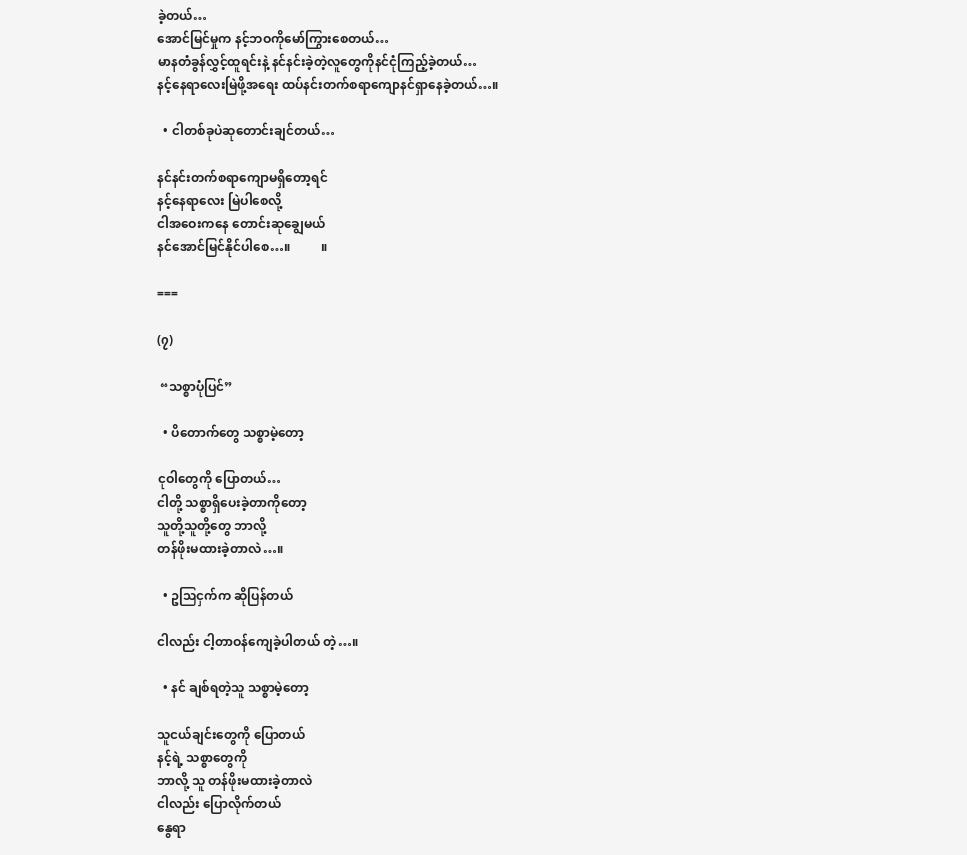ခဲ့တယ်…
အောင်မြင်မှုက နင့်ဘဝကိုမော်ကြွားစေတယ်…
မာနတံခွန်လွှင့်ထူရင်းနဲ့ နင်နင်းခဲ့တဲ့လူတွေကိုနင်ငုံကြည့်ခဲ့တယ်…
နင့်နေရာလေးမြဲဖို့အရေး ထပ်နင်းတက်စရာကျောနင်ရှာနေခဲ့တယ်…။

  • ငါတစ်ခုပဲဆုတောင်းချင်တယ်…

နင်နင်းတက်စရာကျောမရှိတော့ရင်
နင့်နေရာလေး မြဲပါစေလို့
ငါအဝေးကနေ တောင်းဆုချွေမယ်
နင်အောင်မြင်နိုင်ပါစေ…။          ။

===

(၇)

 “သစ္စာပုံပြင်”

  • ပိတောက်တွေ သစ္စာမဲ့တော့

ငုဝါတွေကို ပြောတယ်…
ငါတို့ သစ္စာရှိပေးခဲ့တာကိုတော့
သူတို့သူတို့တွေ ဘာလို့
တန်ဖိုးမထားခဲ့တာလဲ…။

  • ဥဩငှက်က ဆိုပြန်တယ်

ငါလည်း ငါ့တာဝန်ကျေခဲ့ပါတယ် တဲ့…။

  • နင် ချစ်ရတဲ့သူ သစ္စာမဲ့တော့

သူငယ်ချင်းတွေကို ပြောတယ်
နင့်ရဲ့ သစ္စာတွေကို
ဘာလို့ သူ တန်ဖိုးမထားခဲ့တာလဲ
ငါလည်း ပြောလိုက်တယ်
နွေရာ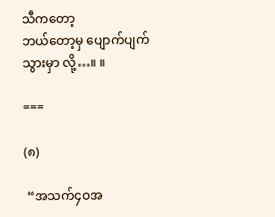သီကတော့
ဘယ်တော့မှ ပျောက်ပျက်သွားမှာ လို့…။ ။

===

(၈)

 “အသက်၄ဝအ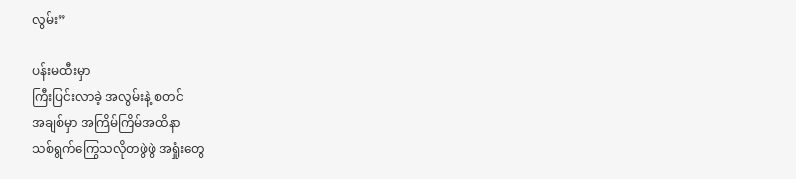လွမ်း”

ပန်းမထီးမှာ
ကြီးပြင်းလာခဲ့ အလွမ်းနဲ့ စတင်
အချစ်မှာ အကြိမ်ကြိမ်အထိနာ
သစ်ရွက်ကြွေသလိုတဖွဲဖွဲ အရှုံးတွေ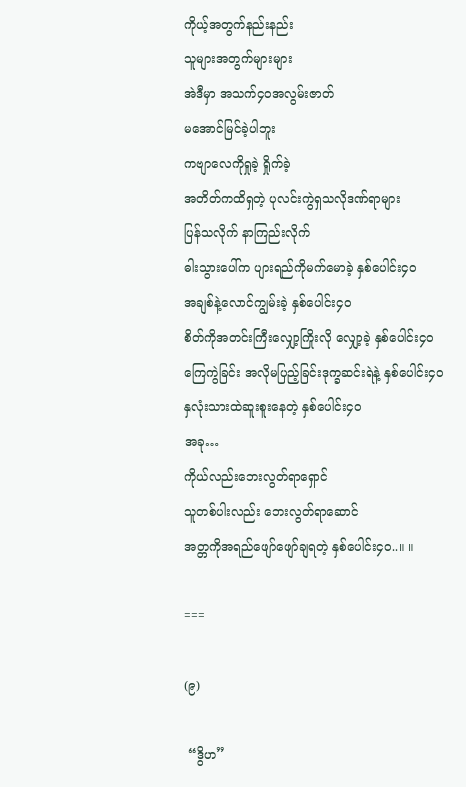ကိုယ့်အတွက်နည်းနည်း
သူများအတွက်များများ
အဲဒီမှာ အသက်၄ဝအလွမ်းဇာတ်
မအောင်မြင်ခဲ့ပါဘူး
ကဗျာလေကိုရှုခဲ့ ရှိုက်ခဲ့
အတိတ်ကထိရှတဲ့ ပုလင်းကွဲရှသလိုဒဏ်ရာများ
ပြန်သလိုက် နာကြည်းလိုက်
ဓါးသွားပေါ်က ပျားရည်ကိုမက်မောခဲ့ နှစ်ပေါင်း၄၀
အချစ်နဲ့လောင်ကျွမ်းခဲ့ နှစ်ပေါင်း၄၀
စိတ်ကိုအတင်းကြီးလျှော့ကြိုးလို လျှော့ခဲ့ နှစ်ပေါင်း၄၀
ကြေကွဲခြင်း အလိုမပြည့်ခြင်းဒုက္ခဆင်းရဲနဲ့ နှစ်ပေါင်း၄၀
နှလုံးသားထဲဆူးစူးနေတဲ့ နှစ်ပေါင်း၄၀
အခု…
ကိုယ်လည်းဘေးလွတ်ရာရှောင်
သူတစ်ပါးလည်း ဘေးလွတ်ရာဆောင်
အတ္တကိုအရည်ဖျော်ဖျော်ချရတဲ့ နှစ်ပေါင်း၄၀..။ ။

===

(၉)

 “ဒွိဟ”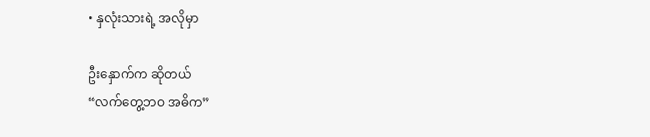• နှလုံးသားရဲ့ အလိုမှာ

ဦးနှောက်က ဆိုတယ်
“လက်တွေ့ဘဝ အဓိက”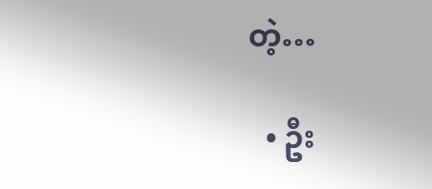တဲ့…

  • ဦး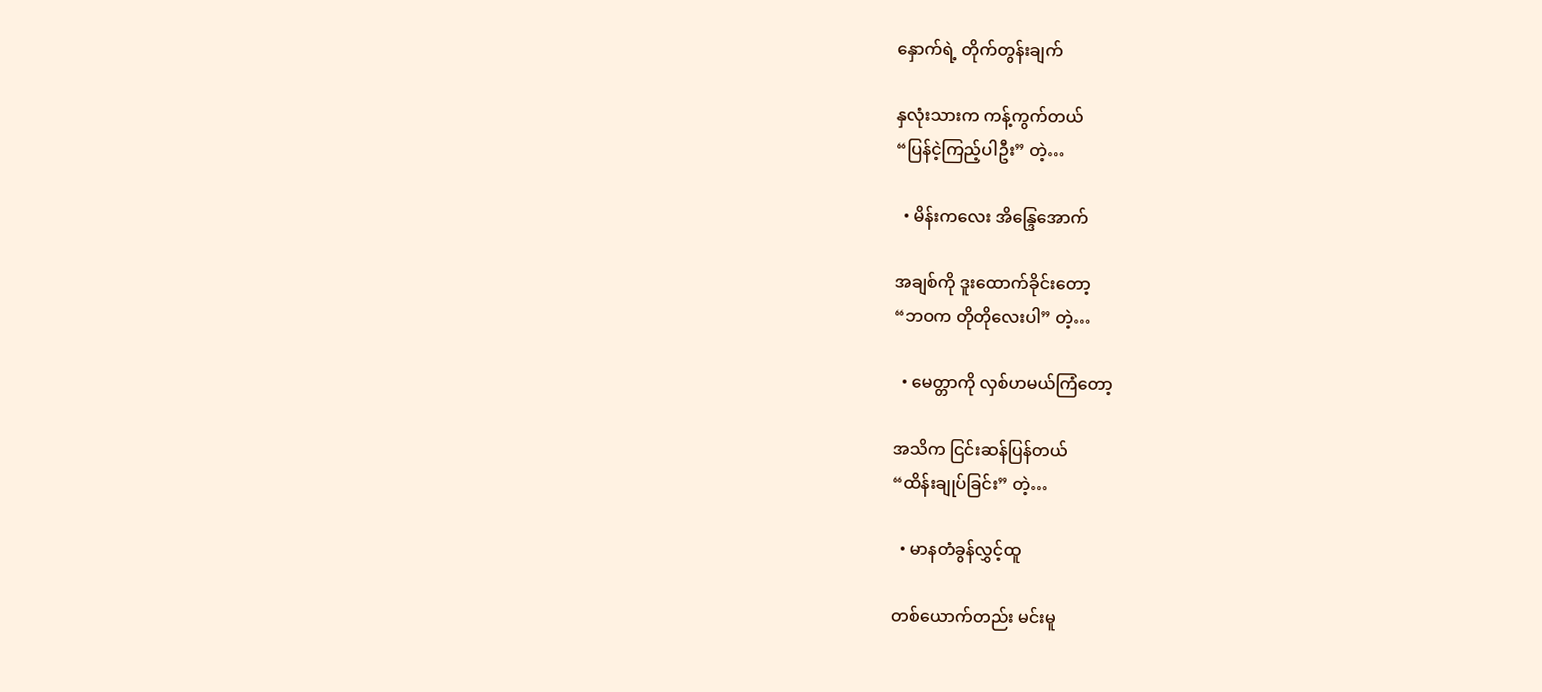နှောက်ရဲ့ တိုက်တွန်းချက်

နှလုံးသားက ကန့်ကွက်တယ်
“ပြန်ငဲ့ကြည့်ပါဦး” တဲ့…

  • မိန်းကလေး အိန္ဒြေအောက်

အချစ်ကို ဒူးထောက်ခိုင်းတော့
“ဘဝက တိုတိုလေးပါ” တဲ့…

  • မေတ္တာကို လှစ်ဟမယ်ကြံတော့

အသိက ငြင်းဆန်ပြန်တယ်
“ထိန်းချုပ်ခြင်း” တဲ့…

  • မာနတံခွန်လွှင့်ထူ

တစ်ယောက်တည်း မင်းမူ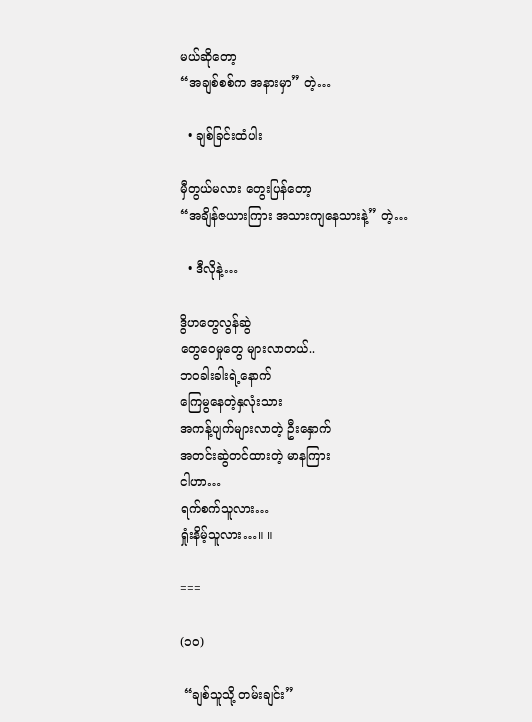မယ်ဆိုတော့
“အချစ်စစ်က အနားမှာ” တဲ့…

  • ချစ်ခြင်းထံပါး

မှီတွယ်မလား တွေးပြန်တော့
“အချိန်ဇယားကြား အသားကျနေသားနဲ့” တဲ့…

  • ဒီလိုနဲ့…

ဒွိဟတွေလွန်ဆွဲ
တွေဝေမှုတွေ များလာတယ်..
ဘဝခါးခါးရဲ့နောက်
ကြေမွနေတဲ့နှလုံးသား
အကန့်ပျက်များလာတဲ့ ဦးနှောက်
အတင်းဆွဲတင်ထားတဲ့ မာနကြား
ငါဟာ…
ရက်စက်သူလား…
ရှုံးနိမ့်သူလား…။ ။

===

(၁၀)

 “ချစ်သူသို့ တမ်းချင်း”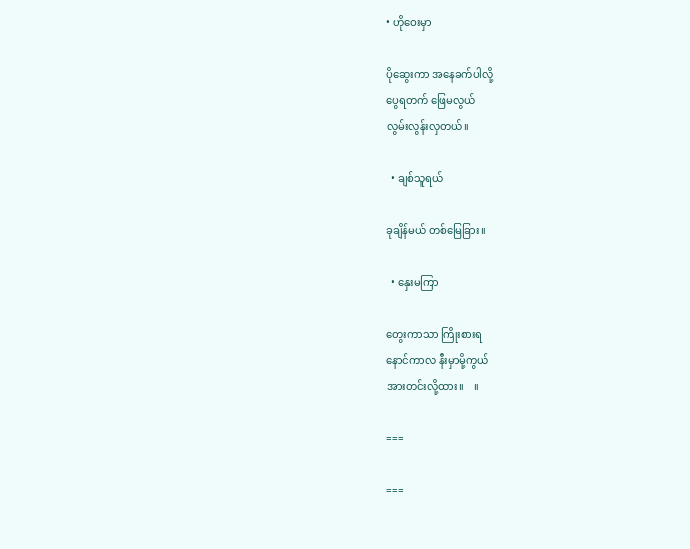• ဟိုဝေးမှာ

ပိုဆွေးကာ အနေခက်ပါလို့
ပွေရတက် ဖြေမလွယ်
လွမ်းလွန်းလှတယ်။

  • ချစ်သူရယ်

ခုချိန်မယ် တစ်မြေခြား။

  • နှေးမကြာ

တွေးကာသာ ကြိုးစားရ
နောင်ကာလ နီးမှာမို့ကွယ်
အားတင်းလို့ထား။    ။

===

===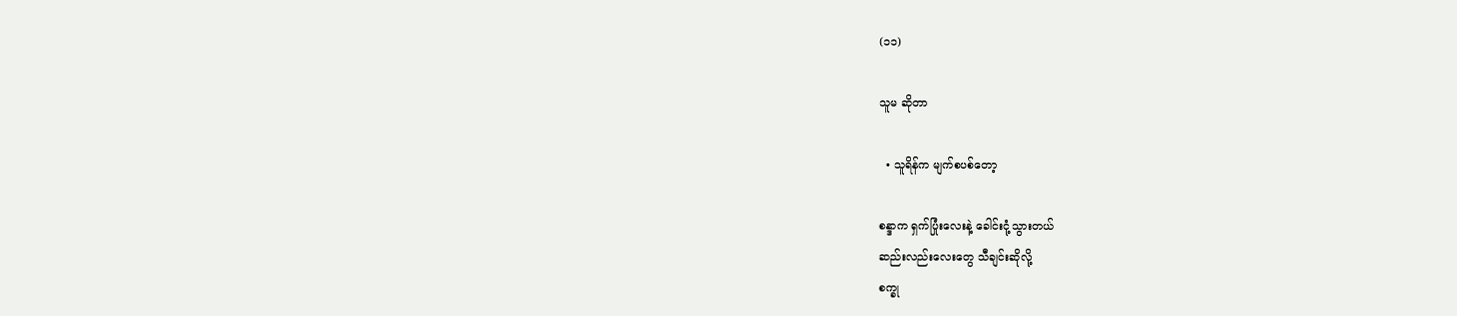(၁၁)

သူမ ဆိုတာ

  • သူရိန်က မျက်စပစ်တော့

စန္ဒာက ရှက်ပြုံးလေးနဲ့ ခေါင်းငုံ့သွားတယ်
ဆည်းလည်းလေးတွေ သီချင်းဆိုလို့
စက္ခု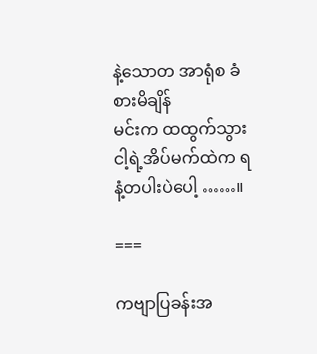နဲ့သောတ အာရုံစ ခံစားမိချိန်
မင်းက ထထွက်သွား
ငါ့ရဲ့အိပ်မက်ထဲက ရနံ့တပါးပဲပေါ့ ……။

===

ကဗျာပြခန်းအ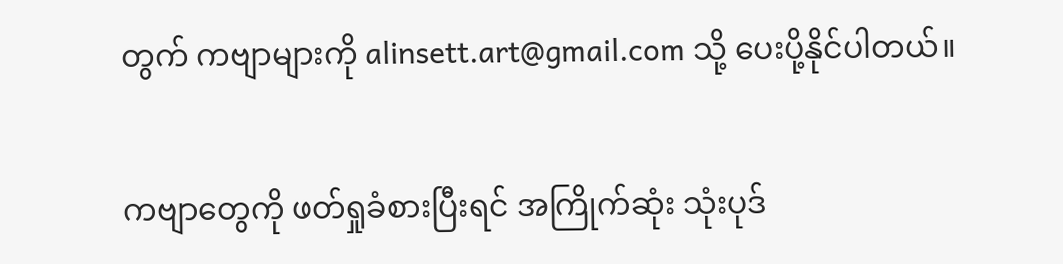တွက် ကဗျာများကို alinsett.art@gmail.com သို့ ပေးပို့နိုင်ပါတယ်။

ကဗျာတွေကို ဖတ်ရှုခံစားပြီးရင် အကြိုက်ဆုံး သုံးပုဒ်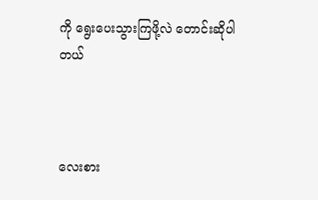ကို ရွေးပေးသွားကြဖို့လဲ တောင်းဆိုပါတယ်



လေးစား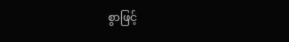စွာဖြင့်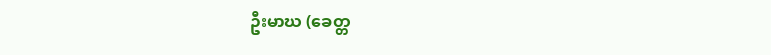ဦးမာဃ (ခေတ္တ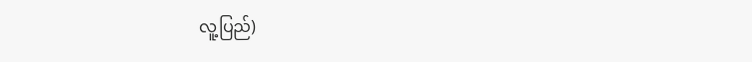လူ့ပြည်)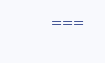===